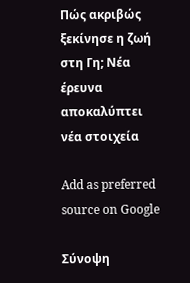Πώς ακριβώς ξεκίνησε η ζωή στη Γη; Νέα έρευνα αποκαλύπτει νέα στοιχεία

Add as preferred source on Google

Σύνοψη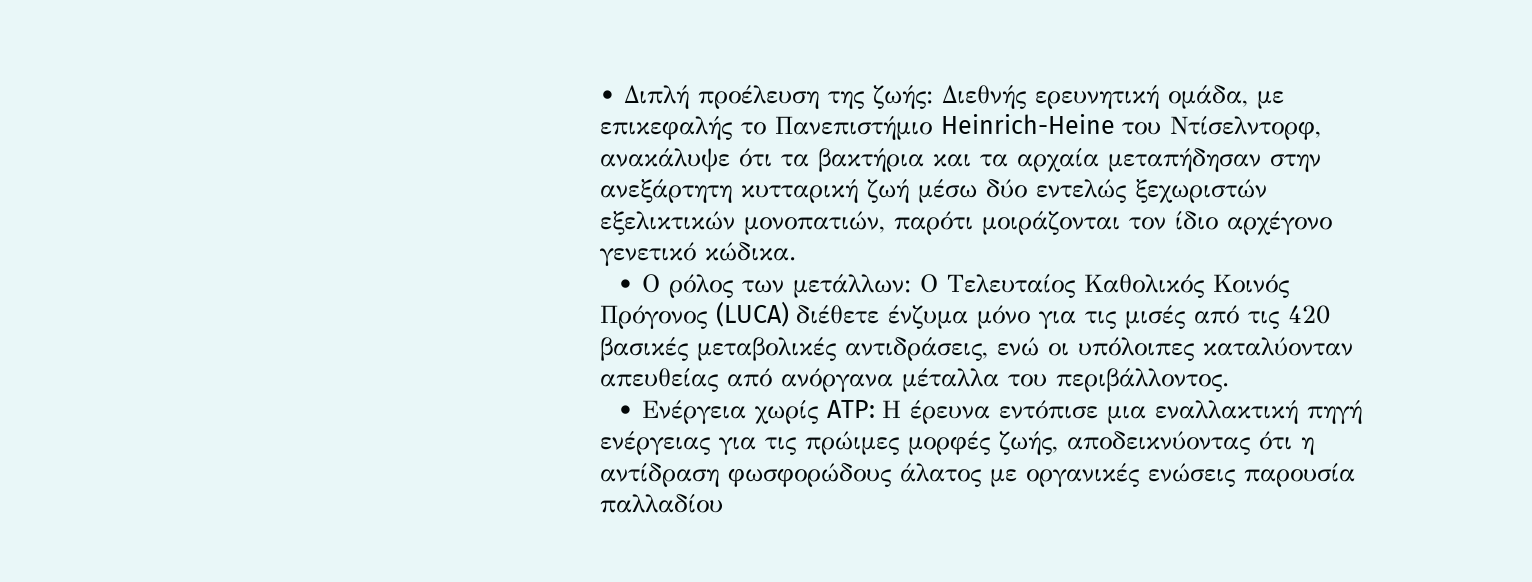• Διπλή προέλευση της ζωής: Διεθνής ερευνητική ομάδα, με επικεφαλής το Πανεπιστήμιο Heinrich-Heine του Ντίσελντορφ, ανακάλυψε ότι τα βακτήρια και τα αρχαία μεταπήδησαν στην ανεξάρτητη κυτταρική ζωή μέσω δύο εντελώς ξεχωριστών εξελικτικών μονοπατιών, παρότι μοιράζονται τον ίδιο αρχέγονο γενετικό κώδικα.
  • Ο ρόλος των μετάλλων: Ο Τελευταίος Καθολικός Κοινός Πρόγονος (LUCA) διέθετε ένζυμα μόνο για τις μισές από τις 420 βασικές μεταβολικές αντιδράσεις, ενώ οι υπόλοιπες καταλύονταν απευθείας από ανόργανα μέταλλα του περιβάλλοντος.
  • Ενέργεια χωρίς ATP: Η έρευνα εντόπισε μια εναλλακτική πηγή ενέργειας για τις πρώιμες μορφές ζωής, αποδεικνύοντας ότι η αντίδραση φωσφορώδους άλατος με οργανικές ενώσεις παρουσία παλλαδίου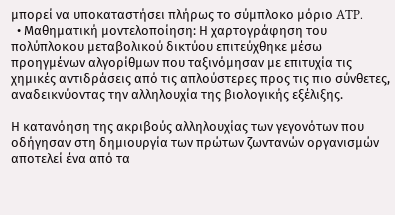μπορεί να υποκαταστήσει πλήρως το σύμπλοκο μόριο ATP.
  • Μαθηματική μοντελοποίηση: Η χαρτογράφηση του πολύπλοκου μεταβολικού δικτύου επιτεύχθηκε μέσω προηγμένων αλγορίθμων που ταξινόμησαν με επιτυχία τις χημικές αντιδράσεις από τις απλούστερες προς τις πιο σύνθετες, αναδεικνύοντας την αλληλουχία της βιολογικής εξέλιξης.

Η κατανόηση της ακριβούς αλληλουχίας των γεγονότων που οδήγησαν στη δημιουργία των πρώτων ζωντανών οργανισμών αποτελεί ένα από τα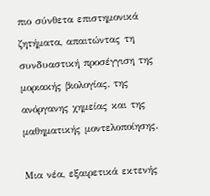πιο σύνθετα επιστημονικά ζητήματα, απαιτώντας τη συνδυαστική προσέγγιση της μοριακής βιολογίας, της ανόργανης χημείας και της μαθηματικής μοντελοποίησης.

Μια νέα, εξαιρετικά εκτενής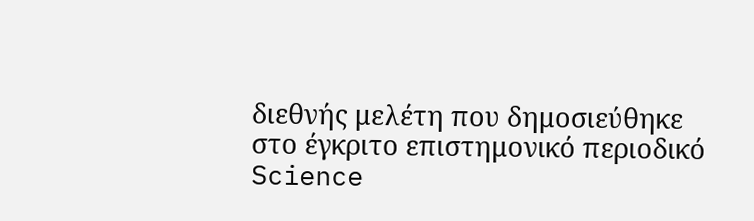διεθνής μελέτη που δημοσιεύθηκε στο έγκριτο επιστημονικό περιοδικό Science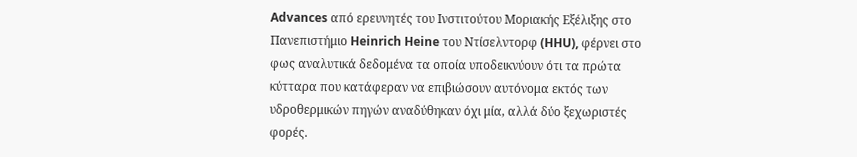Advances από ερευνητές του Ινστιτούτου Μοριακής Εξέλιξης στο Πανεπιστήμιο Heinrich Heine του Ντίσελντορφ (HHU), φέρνει στο φως αναλυτικά δεδομένα τα οποία υποδεικνύουν ότι τα πρώτα κύτταρα που κατάφεραν να επιβιώσουν αυτόνομα εκτός των υδροθερμικών πηγών αναδύθηκαν όχι μία, αλλά δύο ξεχωριστές φορές.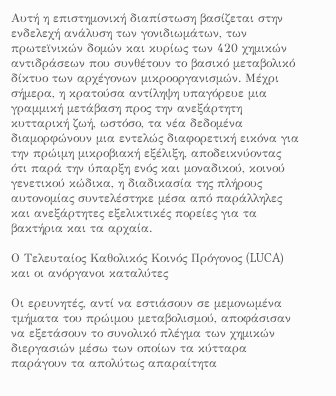Αυτή η επιστημονική διαπίστωση βασίζεται στην ενδελεχή ανάλυση των γονιδιωμάτων, των πρωτεϊνικών δομών και κυρίως των 420 χημικών αντιδράσεων που συνθέτουν το βασικό μεταβολικό δίκτυο των αρχέγονων μικροοργανισμών. Μέχρι σήμερα, η κρατούσα αντίληψη υπαγόρευε μια γραμμική μετάβαση προς την ανεξάρτητη κυτταρική ζωή, ωστόσο, τα νέα δεδομένα διαμορφώνουν μια εντελώς διαφορετική εικόνα για την πρώιμη μικροβιακή εξέλιξη, αποδεικνύοντας ότι παρά την ύπαρξη ενός και μοναδικού, κοινού γενετικού κώδικα, η διαδικασία της πλήρους αυτονομίας συντελέστηκε μέσα από παράλληλες και ανεξάρτητες εξελικτικές πορείες για τα βακτήρια και τα αρχαία.

Ο Τελευταίος Καθολικός Κοινός Πρόγονος (LUCA) και οι ανόργανοι καταλύτες

Οι ερευνητές, αντί να εστιάσουν σε μεμονωμένα τμήματα του πρώιμου μεταβολισμού, αποφάσισαν να εξετάσουν το συνολικό πλέγμα των χημικών διεργασιών μέσω των οποίων τα κύτταρα παράγουν τα απολύτως απαραίτητα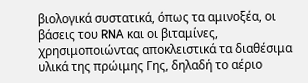βιολογικά συστατικά, όπως τα αμινοξέα, οι βάσεις του RNA και οι βιταμίνες, χρησιμοποιώντας αποκλειστικά τα διαθέσιμα υλικά της πρώιμης Γης, δηλαδή το αέριο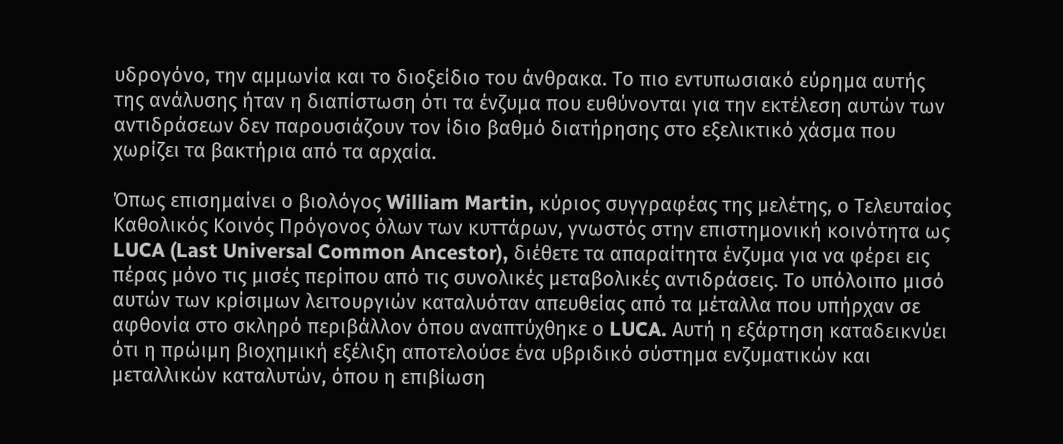υδρογόνο, την αμμωνία και το διοξείδιο του άνθρακα. Το πιο εντυπωσιακό εύρημα αυτής της ανάλυσης ήταν η διαπίστωση ότι τα ένζυμα που ευθύνονται για την εκτέλεση αυτών των αντιδράσεων δεν παρουσιάζουν τον ίδιο βαθμό διατήρησης στο εξελικτικό χάσμα που χωρίζει τα βακτήρια από τα αρχαία.

Όπως επισημαίνει ο βιολόγος William Martin, κύριος συγγραφέας της μελέτης, ο Τελευταίος Καθολικός Κοινός Πρόγονος όλων των κυττάρων, γνωστός στην επιστημονική κοινότητα ως LUCA (Last Universal Common Ancestor), διέθετε τα απαραίτητα ένζυμα για να φέρει εις πέρας μόνο τις μισές περίπου από τις συνολικές μεταβολικές αντιδράσεις. Το υπόλοιπο μισό αυτών των κρίσιμων λειτουργιών καταλυόταν απευθείας από τα μέταλλα που υπήρχαν σε αφθονία στο σκληρό περιβάλλον όπου αναπτύχθηκε ο LUCA. Αυτή η εξάρτηση καταδεικνύει ότι η πρώιμη βιοχημική εξέλιξη αποτελούσε ένα υβριδικό σύστημα ενζυματικών και μεταλλικών καταλυτών, όπου η επιβίωση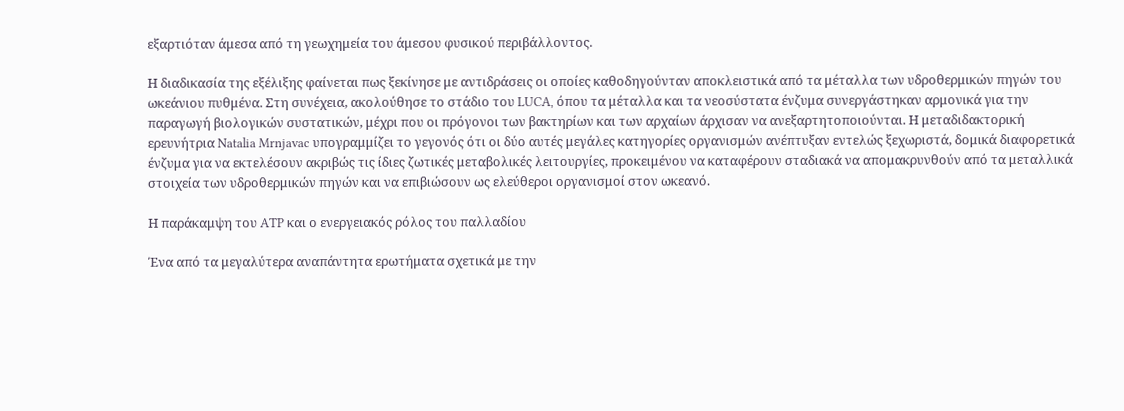εξαρτιόταν άμεσα από τη γεωχημεία του άμεσου φυσικού περιβάλλοντος.

Η διαδικασία της εξέλιξης φαίνεται πως ξεκίνησε με αντιδράσεις οι οποίες καθοδηγούνταν αποκλειστικά από τα μέταλλα των υδροθερμικών πηγών του ωκεάνιου πυθμένα. Στη συνέχεια, ακολούθησε το στάδιο του LUCA, όπου τα μέταλλα και τα νεοσύστατα ένζυμα συνεργάστηκαν αρμονικά για την παραγωγή βιολογικών συστατικών, μέχρι που οι πρόγονοι των βακτηρίων και των αρχαίων άρχισαν να ανεξαρτητοποιούνται. Η μεταδιδακτορική ερευνήτρια Natalia Mrnjavac υπογραμμίζει το γεγονός ότι οι δύο αυτές μεγάλες κατηγορίες οργανισμών ανέπτυξαν εντελώς ξεχωριστά, δομικά διαφορετικά ένζυμα για να εκτελέσουν ακριβώς τις ίδιες ζωτικές μεταβολικές λειτουργίες, προκειμένου να καταφέρουν σταδιακά να απομακρυνθούν από τα μεταλλικά στοιχεία των υδροθερμικών πηγών και να επιβιώσουν ως ελεύθεροι οργανισμοί στον ωκεανό.

Η παράκαμψη του ATP και ο ενεργειακός ρόλος του παλλαδίου

Ένα από τα μεγαλύτερα αναπάντητα ερωτήματα σχετικά με την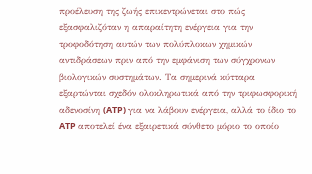προέλευση της ζωής επικεντρώνεται στο πώς εξασφαλιζόταν η απαραίτητη ενέργεια για την τροφοδότηση αυτών των πολύπλοκων χημικών αντιδράσεων πριν από την εμφάνιση των σύγχρονων βιολογικών συστημάτων. Τα σημερινά κύτταρα εξαρτώνται σχεδόν ολοκληρωτικά από την τριφωσφορική αδενοσίνη (ATP) για να λάβουν ενέργεια, αλλά το ίδιο το ATP αποτελεί ένα εξαιρετικά σύνθετο μόριο το οποίο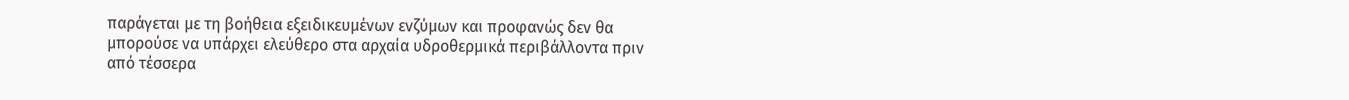παράγεται με τη βοήθεια εξειδικευμένων ενζύμων και προφανώς δεν θα μπορούσε να υπάρχει ελεύθερο στα αρχαία υδροθερμικά περιβάλλοντα πριν από τέσσερα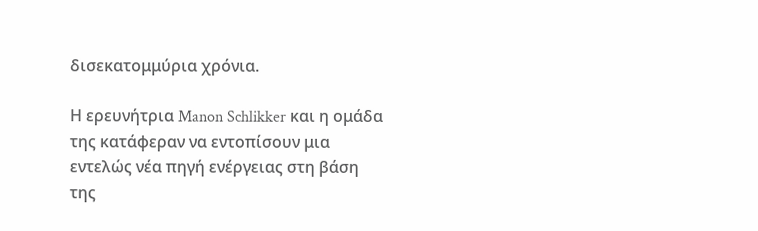δισεκατομμύρια χρόνια.

Η ερευνήτρια Manon Schlikker και η ομάδα της κατάφεραν να εντοπίσουν μια εντελώς νέα πηγή ενέργειας στη βάση της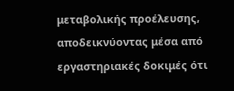μεταβολικής προέλευσης, αποδεικνύοντας μέσα από εργαστηριακές δοκιμές ότι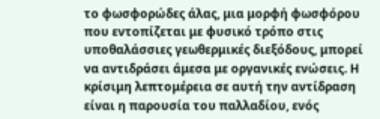το φωσφορώδες άλας, μια μορφή φωσφόρου που εντοπίζεται με φυσικό τρόπο στις υποθαλάσσιες γεωθερμικές διεξόδους, μπορεί να αντιδράσει άμεσα με οργανικές ενώσεις. Η κρίσιμη λεπτομέρεια σε αυτή την αντίδραση είναι η παρουσία του παλλαδίου, ενός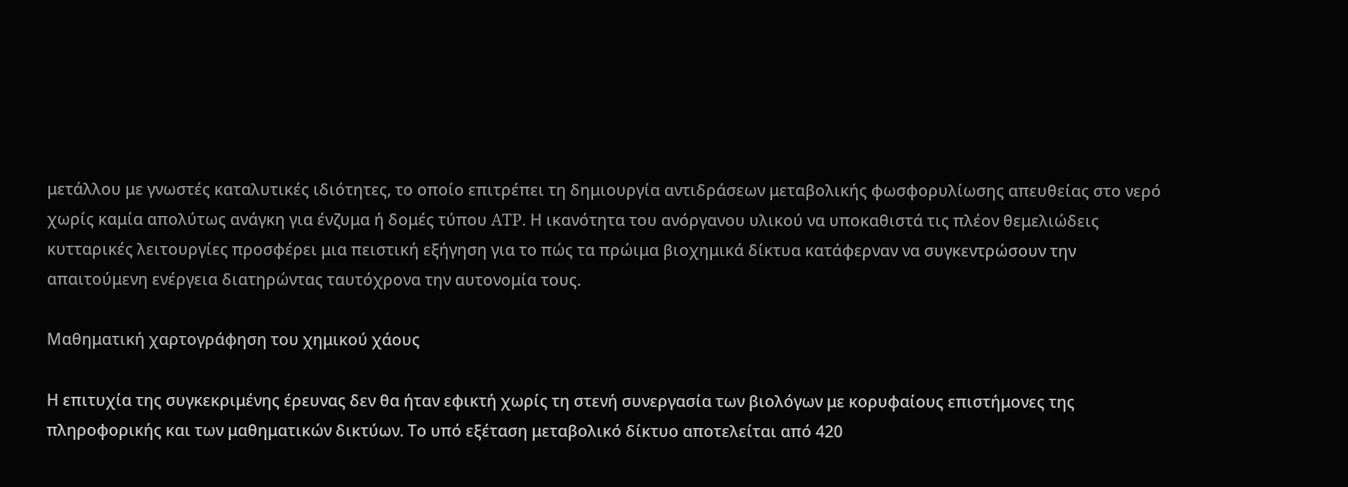μετάλλου με γνωστές καταλυτικές ιδιότητες, το οποίο επιτρέπει τη δημιουργία αντιδράσεων μεταβολικής φωσφορυλίωσης απευθείας στο νερό χωρίς καμία απολύτως ανάγκη για ένζυμα ή δομές τύπου ATP. Η ικανότητα του ανόργανου υλικού να υποκαθιστά τις πλέον θεμελιώδεις κυτταρικές λειτουργίες προσφέρει μια πειστική εξήγηση για το πώς τα πρώιμα βιοχημικά δίκτυα κατάφερναν να συγκεντρώσουν την απαιτούμενη ενέργεια διατηρώντας ταυτόχρονα την αυτονομία τους.

Μαθηματική χαρτογράφηση του χημικού χάους

Η επιτυχία της συγκεκριμένης έρευνας δεν θα ήταν εφικτή χωρίς τη στενή συνεργασία των βιολόγων με κορυφαίους επιστήμονες της πληροφορικής και των μαθηματικών δικτύων. Το υπό εξέταση μεταβολικό δίκτυο αποτελείται από 420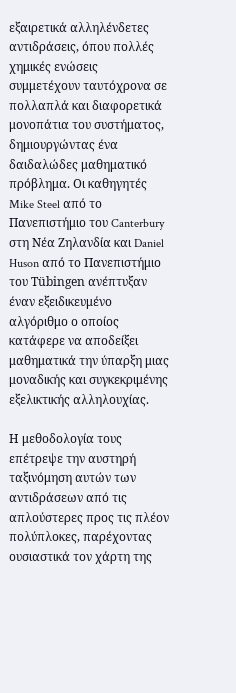εξαιρετικά αλληλένδετες αντιδράσεις, όπου πολλές χημικές ενώσεις συμμετέχουν ταυτόχρονα σε πολλαπλά και διαφορετικά μονοπάτια του συστήματος, δημιουργώντας ένα δαιδαλώδες μαθηματικό πρόβλημα. Οι καθηγητές Mike Steel από το Πανεπιστήμιο του Canterbury στη Νέα Ζηλανδία και Daniel Huson από το Πανεπιστήμιο του Tübingen ανέπτυξαν έναν εξειδικευμένο αλγόριθμο ο οποίος κατάφερε να αποδείξει μαθηματικά την ύπαρξη μιας μοναδικής και συγκεκριμένης εξελικτικής αλληλουχίας.

Η μεθοδολογία τους επέτρεψε την αυστηρή ταξινόμηση αυτών των αντιδράσεων από τις απλούστερες προς τις πλέον πολύπλοκες, παρέχοντας ουσιαστικά τον χάρτη της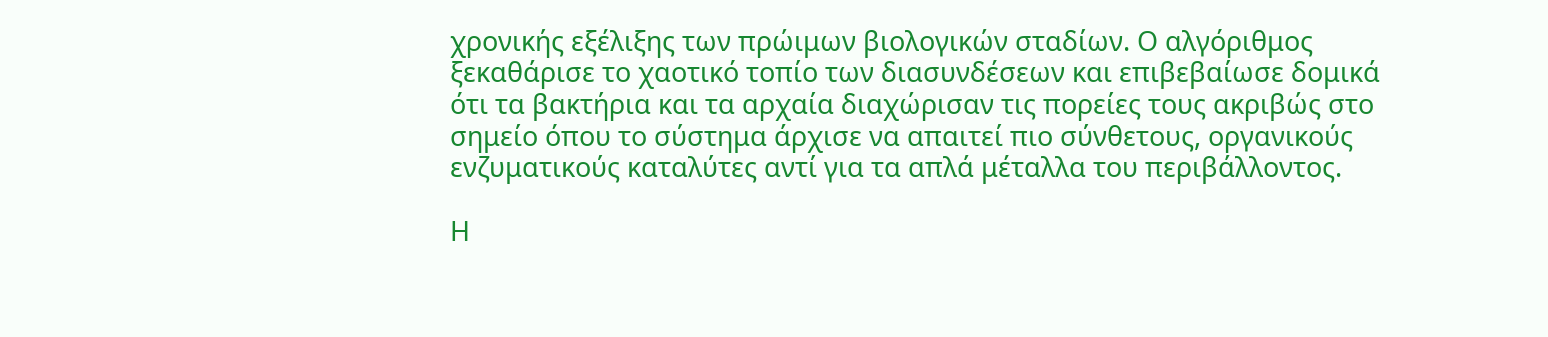χρονικής εξέλιξης των πρώιμων βιολογικών σταδίων. Ο αλγόριθμος ξεκαθάρισε το χαοτικό τοπίο των διασυνδέσεων και επιβεβαίωσε δομικά ότι τα βακτήρια και τα αρχαία διαχώρισαν τις πορείες τους ακριβώς στο σημείο όπου το σύστημα άρχισε να απαιτεί πιο σύνθετους, οργανικούς ενζυματικούς καταλύτες αντί για τα απλά μέταλλα του περιβάλλοντος.

Η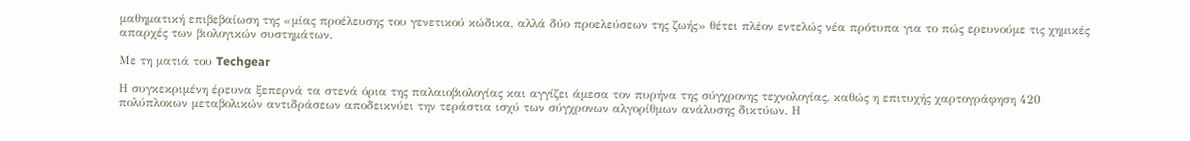μαθηματική επιβεβαίωση της «μίας προέλευσης του γενετικού κώδικα, αλλά δύο προελεύσεων της ζωής» θέτει πλέον εντελώς νέα πρότυπα για το πώς ερευνούμε τις χημικές απαρχές των βιολογικών συστημάτων.

Με τη ματιά του Techgear

Η συγκεκριμένη έρευνα ξεπερνά τα στενά όρια της παλαιοβιολογίας και αγγίζει άμεσα τον πυρήνα της σύγχρονης τεχνολογίας, καθώς η επιτυχής χαρτογράφηση 420 πολύπλοκων μεταβολικών αντιδράσεων αποδεικνύει την τεράστια ισχύ των σύγχρονων αλγορίθμων ανάλυσης δικτύων. Η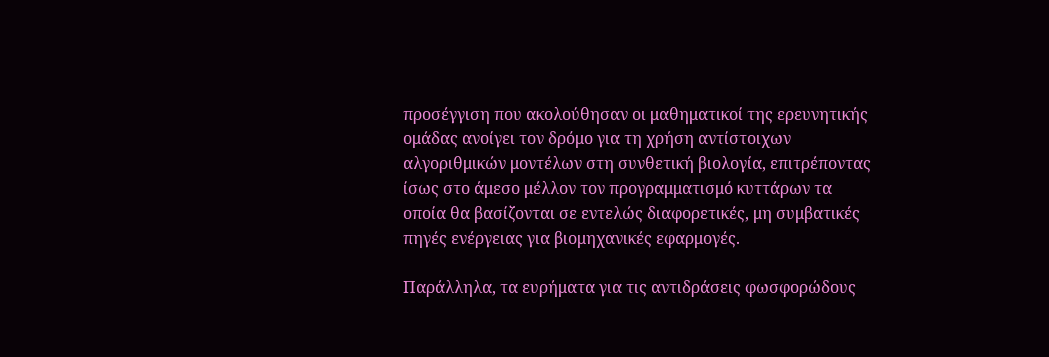προσέγγιση που ακολούθησαν οι μαθηματικοί της ερευνητικής ομάδας ανοίγει τον δρόμο για τη χρήση αντίστοιχων αλγοριθμικών μοντέλων στη συνθετική βιολογία, επιτρέποντας ίσως στο άμεσο μέλλον τον προγραμματισμό κυττάρων τα οποία θα βασίζονται σε εντελώς διαφορετικές, μη συμβατικές πηγές ενέργειας για βιομηχανικές εφαρμογές.

Παράλληλα, τα ευρήματα για τις αντιδράσεις φωσφορώδους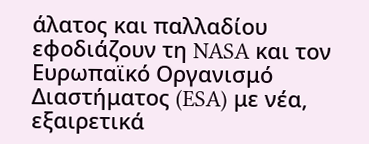άλατος και παλλαδίου εφοδιάζουν τη NASA και τον Ευρωπαϊκό Οργανισμό Διαστήματος (ESA) με νέα, εξαιρετικά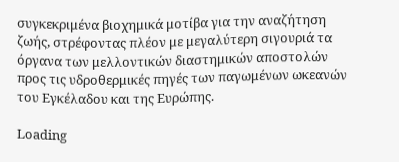συγκεκριμένα βιοχημικά μοτίβα για την αναζήτηση ζωής, στρέφοντας πλέον με μεγαλύτερη σιγουριά τα όργανα των μελλοντικών διαστημικών αποστολών προς τις υδροθερμικές πηγές των παγωμένων ωκεανών του Εγκέλαδου και της Ευρώπης.

Loading